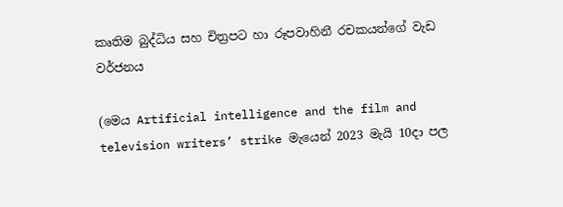කෘතිම බුද්ධිය සහ චිත්‍රපට හා රූපවාහිනී රචකයන්ගේ වැඩ වර්ජනය

(මෙය Artificial intelligence and the film and television writers’ strike මැයෙන් 2023 මැයි 10දා පල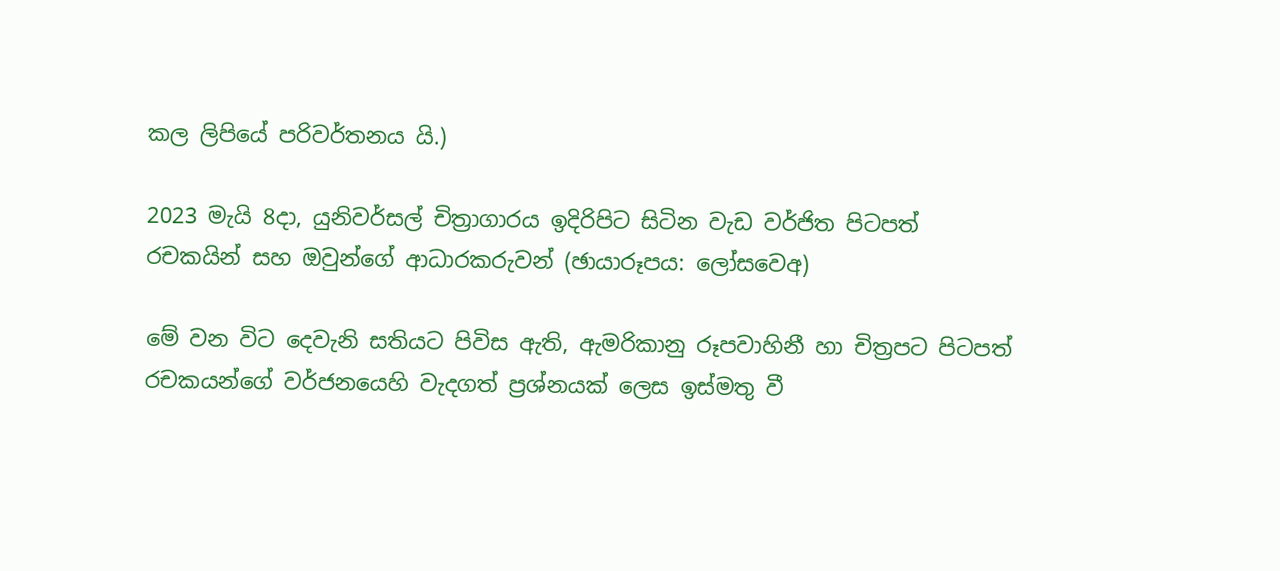කල ලිපියේ පරිවර්තනය යි.)

2023 මැයි 8දා, යුනිවර්සල් චිත්‍රාගාරය ඉදිරිපිට සිටින වැඩ වර්ජිත පිටපත් රචකයින් සහ ඔවුන්ගේ ආධාරකරුවන් (ඡායාරූපය: ලෝසවෙඅ)

මේ වන විට දෙවැනි සතියට පිවිස ඇති, ඇමරිකානු රූපවාහිනී හා චිත්‍රපට පිටපත් රචකයන්ගේ වර්ජනයෙහි වැදගත් ප්‍රශ්නයක් ලෙස ඉස්මතු වී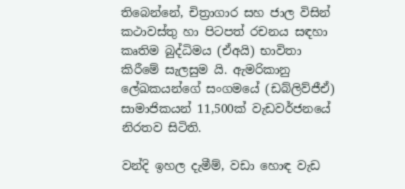තිබෙන්නේ, චිත්‍රාගාර සහ ජාල විසින් කථාවස්තු හා පිටපත් රචනය සඳහා කෘතිම බුද්ධිමය (ඒඅයි) භාවිතා කිරීමේ සැලසුම යි. ඇමරිකානු ලේඛකයන්ගේ සංගමයේ (ඩබ්ලිව්ජීඒ) සාමාජිකයන් 11,500ක් වැඩවර්ජනයේ නිරතව සිටිති.

වන්දි ඉහල දැමීම්, වඩා හොඳ වැඩ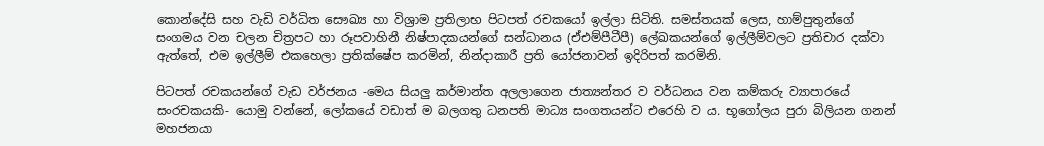කොන්දේසි සහ වැඩි වර්ධිත සෞඛ්‍ය හා විශ්‍රාම ප්‍රතිලාභ පිටපත් රචකයෝ ඉල්ලා සිටිති. සමස්තයක් ලෙස, හාම්පුතුන්ගේ සංගමය වන චලන චිත්‍රපට හා රූපවාහිනී නිෂ්පාදකයන්ගේ සන්ධානය (ඒඑම්පීටීපී) ලේඛකයන්ගේ ඉල්ලීම්වලට ප්‍රතිචාර දක්වා ඇත්තේ, එම ඉල්ලීම් එකහෙලා ප්‍රතික්ෂේප කරමින්, නින්දාකාරී ප්‍රති යෝජනාවන් ඉදිරිපත් කරමිනි.

පිටපත් රචකයන්ගේ වැඩ වර්ජනය -මෙය සියලු කර්මාන්ත අලලාගෙන ජාත්‍යන්තර ව වර්ධනය වන කම්කරු ව්‍යාපාරයේ සංරචකයකි- යොමු වන්නේ, ලෝකයේ වඩාත් ම බලගතු ධනපති මාධ්‍ය සංගතයන්ට එරෙහි ව ය. භූගෝලය පුරා බිලියන ගනන් මහජනයා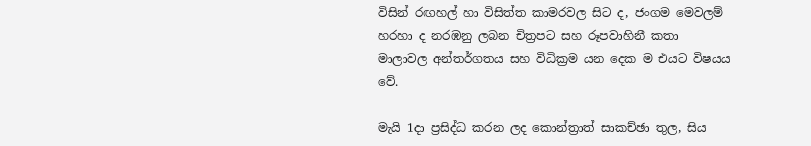විසින් රඟහල් හා විසිත්ත කාමරවල සිට ද, ජංගම මෙවලම් හරහා ද නරඹනු ලබන චිත්‍රපට සහ රූපවාහිනී කතා මාලාවල අන්තර්ගතය සහ විධික්‍රම යන දෙක ම එයට විෂයය වේ.

මැයි 1දා ප්‍රසිද්ධ කරන ලද කොන්ත්‍රාත් සාකච්ඡා තුල, සිය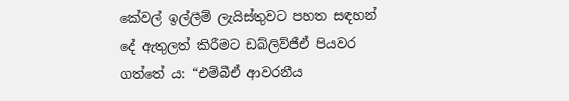කේවල් ඉල්ලීම් ලැයිස්තුවට පහත සඳහන් දේ ඇතුලත් කිරීමට ඩබ්ලිව්ජීඒ පියවර ගත්තේ ය: “එම්බීඒ ආවරනීය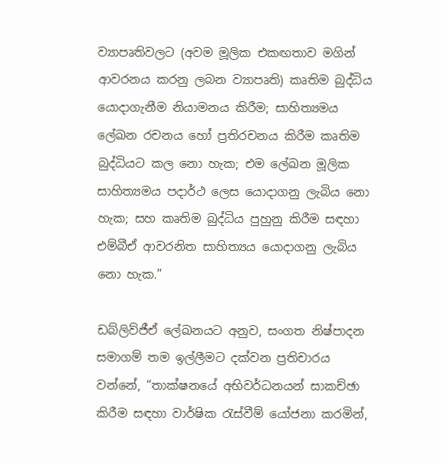ව්‍යාපෘතිවලට (අවම මූලික එකඟතාව මගින් ආවරනය කරනු ලබන ව්‍යාපෘති) කෘතිම බුද්ධිය යොදාගැනීම නියාමනය කිරීම; සාහිත්‍යමය ලේඛන රචනය හෝ ප්‍රතිරචනය කිරීම කෘතිම බුද්ධියට කල නො හැක; එම ලේඛන මූලික සාහිත්‍යමය පදාර්ථ ලෙස යොදාගනු ලැබිය නො හැක; සහ කෘතිම බුද්ධිය පුහුනු කිරීම සඳහා එම්බීඒ ආවරනිත සාහිත්‍යය යොදාගනු ලැබිය නො හැක.”

ඩබ්ලිව්ජීඒ ලේඛනයට අනුව, සංගත නිෂ්පාදන සමාගම් තම ඉල්ලීමට දක්වන ප්‍රතිචාරය වන්නේ, “තාක්ෂනයේ අභිවර්ධනයන් සාකච්ඡා කිරීම සඳහා වාර්ෂික රැස්වීම් යෝජනා කරමින්,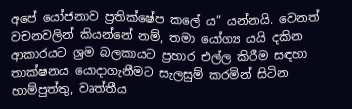අපේ යෝජනාව ප්‍රතික්ෂේප කලේ ය” යන්නයි. වෙනත් වචනවලින් කියන්නේ නම්, තමා යෝග්‍ය යයි දකින ආකාරයට ශ්‍රම බලකායට ප්‍රහාර එල්ල කිරීම සඳහා තාක්ෂනය යොදාගැනීමට සැලසුම් කරමින් සිටින හාම්පුත්තු, වෘත්තීය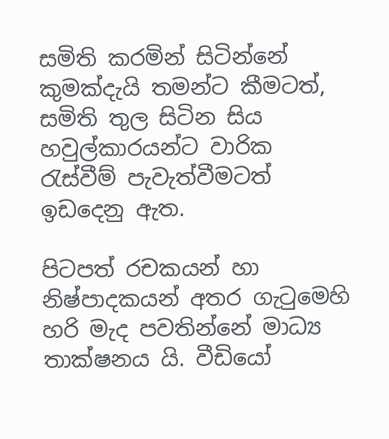සමිති කරමින් සිටින්නේ කුමක්දැයි තමන්ට කීමටත්, සමිති තුල සිටින සිය හවුල්කාරයන්ට වාරික රැස්වීම් පැවැත්වීමටත් ඉඩදෙනු ඇත.

පිටපත් රචකයන් හා නිෂ්පාදකයන් අතර ගැටුමෙහි හරි මැද පවතින්නේ මාධ්‍ය තාක්ෂනය යි. වීඩියෝ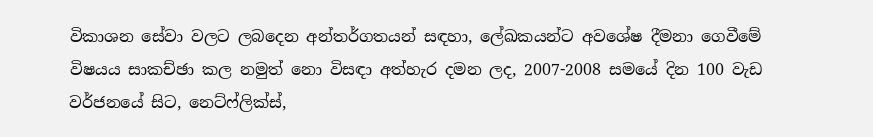විකාශන සේවා වලට ලබදෙන අන්තර්ගතයන් සඳහා, ලේඛකයන්ට අවශේෂ දීමනා ගෙවීමේ විෂයය සාකච්ඡා කල නමුත් නො විසඳා අත්හැර දමන ලද, 2007-2008 සමයේ දින 100 වැඩ වර්ජනයේ සිට, නෙට්ෆ්ලික්ස්,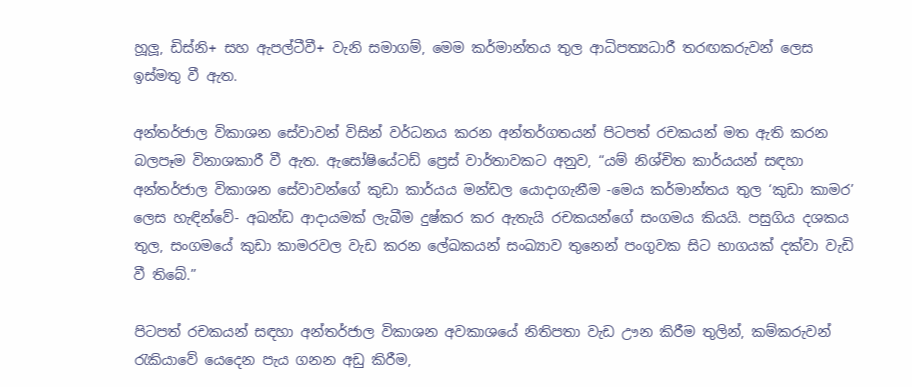හූලූ, ඩිස්නි+ සහ ඇපල්ටීවී+ වැනි සමාගම්, මෙම කර්මාන්තය තුල ආධිපත්‍යධාරී තරඟකරුවන් ලෙස ඉස්මතු වී ඇත.

අන්තර්ජාල විකාශන සේවාවන් විසින් වර්ධනය කරන අන්තර්ගතයන් පිටපත් රචකයන් මත ඇති කරන බලපෑම විනාශකාරී වී ඇත. ඇසෝෂියේටඩ් ප්‍රෙස් වාර්තාවකට අනුව, “යම් නිශ්චිත කාර්යයන් සඳහා අන්තර්ජාල විකාශන සේවාවන්ගේ කුඩා කාර්යය මන්ඩල යොදාගැනීම -මෙය කර්මාන්තය තුල ‘කුඩා කාමර’ ලෙස හැඳින්වේ- අඛන්ඩ ආදායමක් ලැබීම දුෂ්කර කර ඇතැයි රචකයන්ගේ සංගමය කියයි. පසුගිය දශකය තුල, සංගමයේ කුඩා කාමරවල වැඩ කරන ලේඛකයන් සංඛ්‍යාව තුනෙන් පංගුවක සිට භාගයක් දක්වා වැඩි වී තිබේ.”

පිටපත් රචකයන් සඳහා අන්තර්ජාල විකාශන අවකාශයේ නිතිපතා වැඩ ඌන කිරීම තුලින්, කම්කරුවන් රැකියාවේ යෙදෙන පැය ගනන අඩු කිරීම,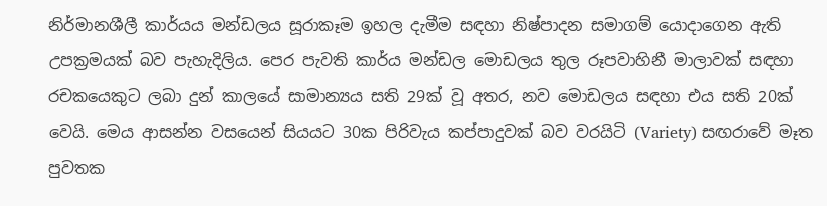නිර්මානශීලී කාර්යය මන්ඩලය සූරාකෑම ඉහල දැමීම සඳහා නිෂ්පාදන සමාගම් යොදාගෙන ඇති උපක්‍රමයක් බව පැහැදිලිය. පෙර පැවති කාර්ය මන්ඩල මොඩලය තුල රූපවාහිනී මාලාවක් සඳහා රචකයෙකුට ලබා දුන් කාලයේ සාමාන්‍යය සති 29ක් වූ අතර, නව මොඩලය සඳහා එය සති 20ක් වෙයි. මෙය ආසන්න වසයෙන් සියයට 30ක පිරිවැය කප්පාදුවක් බව වරයිටි (Variety) සඟරාවේ මෑත පුවතක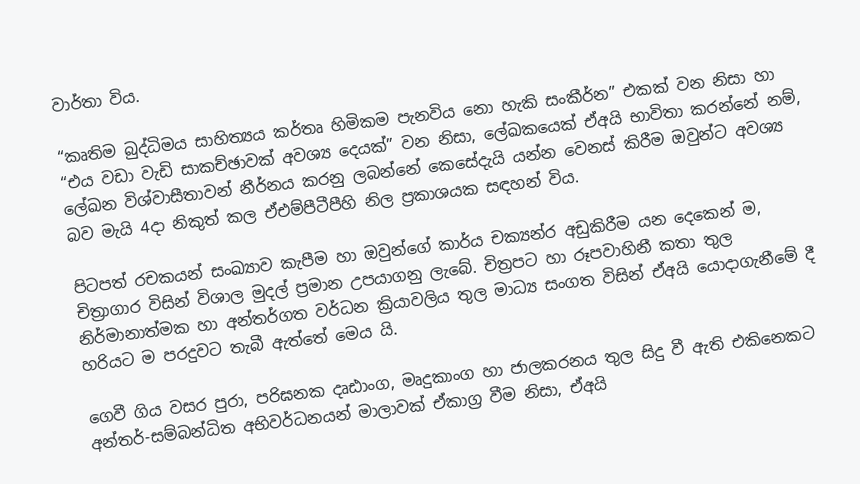වාර්තා විය.

“කෘතිම බුද්ධිමය සාහිත්‍යය කර්තෘ හිමිකම පැනවිය නො හැකි සංකීර්න” එකක් වන නිසා හා “එය වඩා වැඩි සාකච්ඡාවක් අවශ්‍ය දෙයක්” වන නිසා, ලේඛකයෙක් ඒඅයි භාවිතා කරන්නේ නම්, ලේඛන විශ්වාසීතාවන් නීර්නය කරනු ලබන්නේ කෙසේදැයි යන්න වෙනස් කිරීම ඔවුන්ට අවශ්‍ය බව මැයි 4දා නිකුත් කල ඒඑම්පීටීපීහි නිල ප්‍රකාශයක සඳහන් විය.

පිටපත් රචකයන් සංඛ්‍යාව කැපීම හා ඔවුන්ගේ කාර්ය චක්‍යන්ර අඩුකිරීම යන දෙකෙන් ම, චිත්‍රාගාර විසින් විශාල මුදල් ප්‍රමාන උපයාගනු ලැබේ. චිත්‍රපට හා රූපවාහිනී කතා තුල නිර්මානාත්මක හා අන්තර්ගත වර්ධන ක්‍රියාවලිය තුල මාධ්‍ය සංගත විසින් ඒඅයි යොදාගැනීමේ දී හරියට ම පරදුවට තැබී ඇත්තේ මෙය යි.

ගෙවී ගිය වසර පුරා, පරිඝනක දෘඪාංග, මෘදුකාංග හා ජාලකරනය තුල සිදු වී ඇති එකිනෙකට අන්තර්-සම්බන්ධිත අභිවර්ධනයන් මාලාවක් ඒකාග්‍ර වීම නිසා, ඒඅයි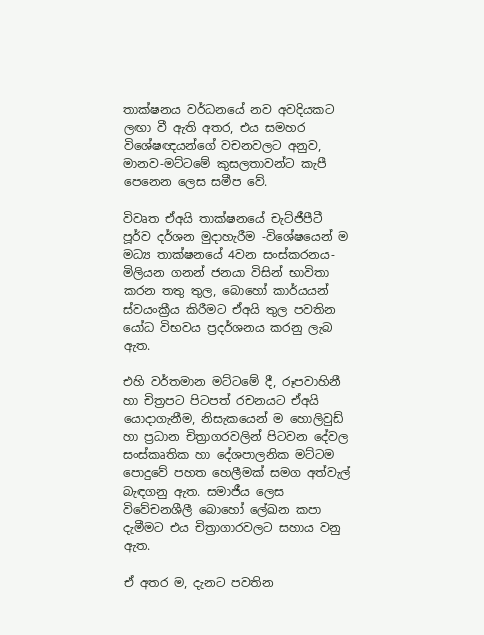තාක්ෂනය වර්ධනයේ නව අවදියකට ලඟා වී ඇති අතර, එය සමහර විශේෂඥයන්ගේ වචනවලට අනුව, මානව-මට්ටමේ කුසලතාවන්ට කැපී පෙනෙන ලෙස සමීප වේ.

විවෘත ඒඅයි තාක්ෂනයේ චැට්ජීපීටී පූර්ව දර්ශන මුදාහැරීම -විශේෂයෙන් ම මධ්‍ය තාක්ෂනයේ 4වන සංස්කරනය- මිලියන ගනන් ජනයා විසින් භාවිතා කරන තතු තුල, බොහෝ කාර්යයන් ස්වයංක්‍රීය කිරීමට ඒඅයි තුල පවතින යෝධ විභවය ප්‍රදර්ශනය කරනු ලැබ ඇත.

එහි වර්තමාන මට්ටමේ දී, රූපවාහිනී හා චිත්‍රපට පිටපත් රචනයට ඒඅයි යොදාගැනීම, නිසැකයෙන් ම හොලිවුඩ් හා ප්‍රධාන චිත්‍රාගරවලින් පිටවන දේවල සංස්කෘතික හා දේශපාලනික මට්ටම පොදුවේ පහත හෙලීමක් සමග අත්වැල් බැඳගනු ඇත. සමාජීය ලෙස විවේචනශීලී බොහෝ ලේඛන කපා දැමීමට එය චිත්‍රාගාරවලට සහාය වනු ඇත.

ඒ අතර ම, දැනට පවතින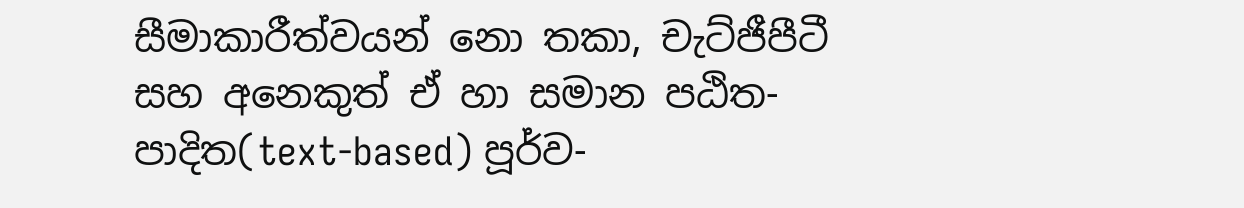සීමාකාරීත්වයන් නො තකා, චැට්ජීපීටී සහ අනෙකුත් ඒ හා සමාන පඨිත-පාදිත(text-based) පූර්ව-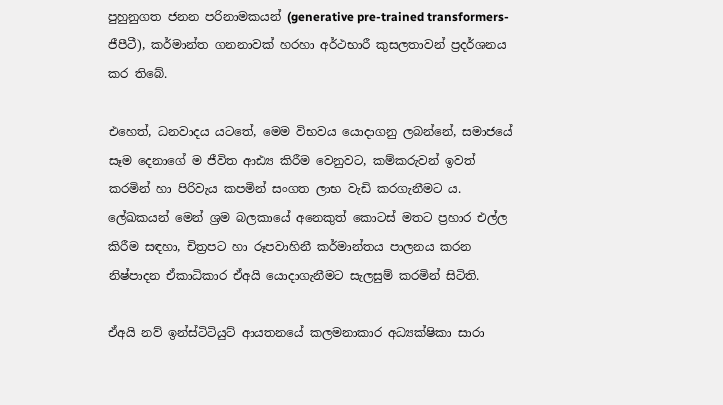පුහුනුගත ජනන පරිනාමකයන් (generative pre-trained transformers- ජීපීටී), කර්මාන්ත ගනනාවක් හරහා අර්ථභාරී කුසලතාවන් ප්‍රදර්ශනය කර තිබේ.

එහෙත්, ධනවාදය යටතේ, මෙම විභවය යොදාගනු ලබන්නේ, සමාජයේ සෑම දෙනාගේ ම ජීවිත ආඪ්‍ය කිරීම වෙනුවට, කම්කරුවන් ඉවත් කරමින් හා පිරිවැය කපමින් සංගත ලාභ වැඩි කරගැනීමට ය. ලේඛකයන් මෙන් ශ්‍රම බලකායේ අනෙකුත් කොටස් මතට ප්‍රහාර එල්ල කිරීම සඳහා, චිත්‍රපට හා රූපවාහිනී කර්මාන්තය පාලනය කරන නිෂ්පාදන ඒකාධිකාර ඒඅයි යොදාගැනීමට සැලසුම් කරමින් සිටිති.

ඒඅයි නව් ඉන්ස්ටිටියුට් ආයතනයේ කලමනාකාර අධ්‍යක්ෂිකා සාරා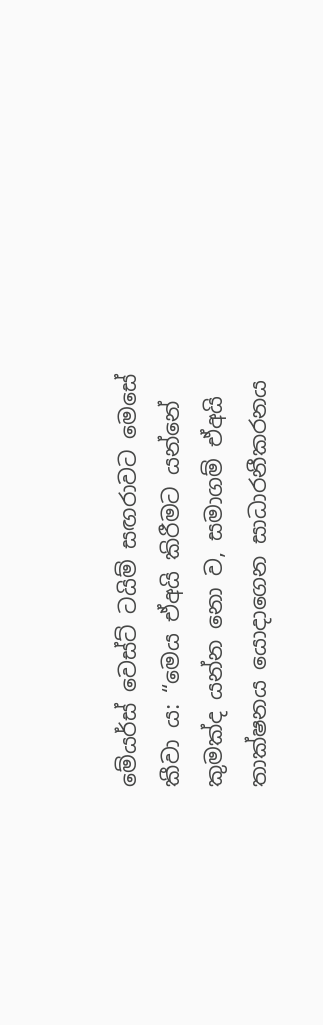මේයර්ස් වෙස්ට් ටයිම් සඟරාවට මෙසේ කීවා ය: “මෙය ඒඅයි කිරීමට යන්නේ කුමක්ද යන්න නො ව, සමාගම් ඒඅයි තාක්ෂනය යොදාගෙන සාධාරනීකරනය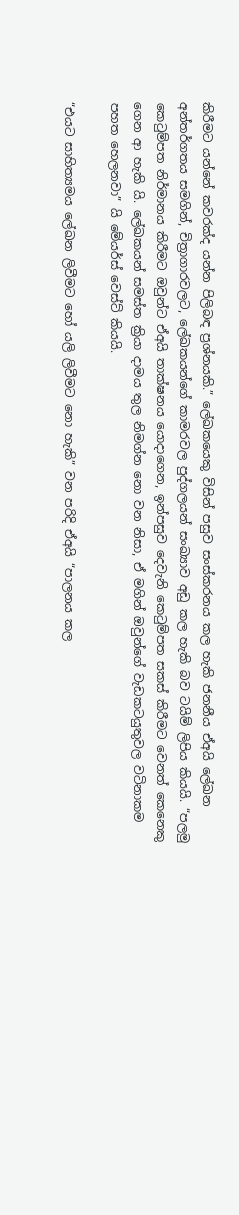කිරීමට යන්නේ කවරක්ද යන්න පිලිබඳ ප්‍රශ්නයකි.” ලේඛකයෙකු විසින් පසුව සංස්කරනය කල හැකි ජනනීය ඒඅයි ලේඛන අන්තර්ගතය සමගින්, චිත්‍රාගාරවලට, ලේඛකයන්ගේ කාමරවල පුද්ගලයන් සංඛ්‍යාව අඩු කල හැකි බව ටයිම් ලිපිය කියයි. “පලමු කෙටුම්පත නිර්මානය කිරීමට ඔවුන්ට ඒඅයි තාක්ෂනය යොදාගෙන, ඉන්පසුව දෙවැනි කෙටුම්පත සකස් කිරීමට වෙනත් කෙනෙකු ගෙන ආ හැකි යි. ලේඛකයන් සමස්ත ක්‍රියා දාමය තුල නිමග්න නො වන නිසා, ඒ මගින් ඔවුන්ගේ වැඩකටයුතුවල වටිනාකම පහත හෙලනවා” යි මේයර්ස් වෙස්ට් කියයි.

“එයට සාහිත්‍යමය ලේඛන ලිවීමට හෝ යලි ලිවීමට නො හැකි” වන පරිදි ඒඅයි “පාලනය කල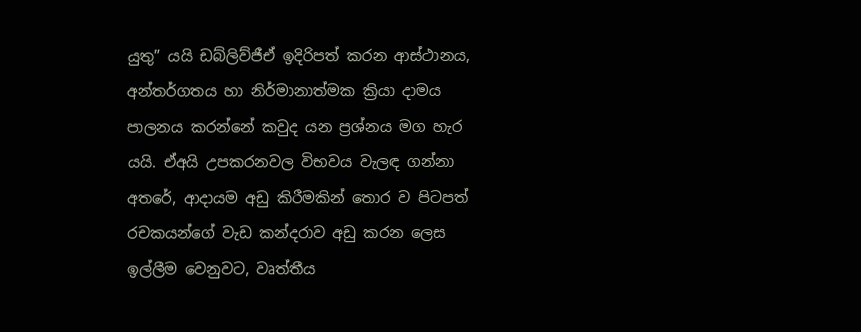යුතු” යයි ඩබ්ලිව්ජීඒ ඉදිරිපත් කරන ආස්ථානය, අන්තර්ගතය හා නිර්මානාත්මක ක්‍රියා දාමය පාලනය කරන්නේ කවුද යන ප්‍රශ්නය මග හැර යයි. ඒඅයි උපකරනවල විභවය වැලඳ ගන්නා අතරේ, ආදායම අඩු කිරීමකින් තොර ව පිටපත් රචකයන්ගේ වැඩ කන්දරාව අඩු කරන ලෙස ඉල්ලීම වෙනුවට, වෘත්තීය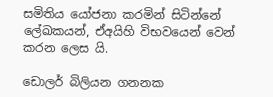සමිතිය යෝජනා කරමින් සිටින්නේ ලේඛකයන්, ඒඅයිහි විභවයෙන් වෙන් කරන ලෙස යි.

ඩොලර් බිලියන ගනනක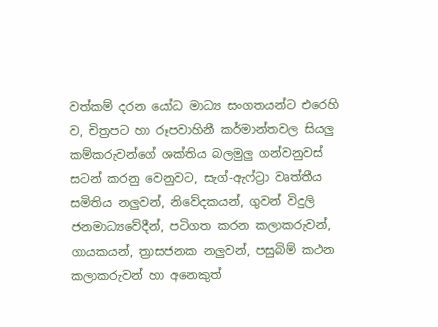වත්කම් දරන යෝධ මාධ්‍ය සංගතයන්ට එරෙහි ව, චිත්‍රපට හා රූපවාහිනී කර්මාන්තවල සියලු කම්කරුවන්ගේ ශක්තිය බලමුලු ගන්වනුවස් සටන් කරනු වෙනුවට, සැග්-ඇෆ්ට්‍රා වෘත්තීය සමිතිය නලුවන්, නිවේදකයන්, ගුවන් විදුලි ජනමාධ්‍යවේදීන්, පටිගත කරන කලාකරුවන්, ගායකයන්, ත්‍රාසජනක නලුවන්, පසුබිම් කථන කලාකරුවන් හා අනෙකුත්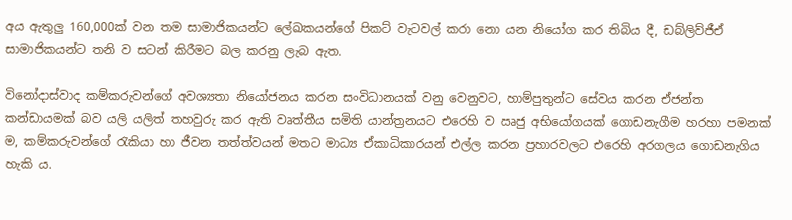අය ඇතුලු 160,000ක් වන තම සාමාජිකයන්ට ලේඛකයන්ගේ පිකට් වැටවල් කරා නො යන නියෝග කර තිබිය දී, ඩබ්ලිව්ජීඒ සාමාජිකයන්ට තනි ව සටන් කිරීමට බල කරනු ලැබ ඇත.

විනෝදාස්වාද කම්කරුවන්ගේ අවශ්‍යතා නියෝජනය කරන සංවිධානයක් වනු වෙනුවට, හාම්පුතුන්ට සේවය කරන ඒජන්ත කන්ඩායමක් බව යලි යලිත් තහවුරු කර ඇති වෘත්තීය සමිති යාන්ත්‍රනයට එරෙහි ව ඍජු අභියෝගයක් ගොඩනැගීම හරහා පමනක් ම, කම්කරුවන්ගේ රැකියා හා ජීවන තත්ත්වයන් මතට මාධ්‍ය ඒකාධිකාරයන් එල්ල කරන ප්‍රහාරවලට එරෙහි අරගලය ගොඩනැගිය හැකි ය.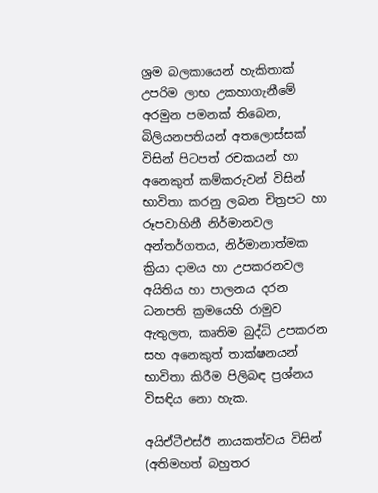ශ්‍රම බලකායෙන් හැකිතාක් උපරිම ලාභ උකහාගැනීමේ අරමුන පමනක් තිබෙන, බිලියනපතියන් අතලොස්සක් විසින් පිටපත් රචකයන් හා අනෙකුත් කම්කරුවන් විසින් භාවිතා කරනු ලබන චිත්‍රපට හා රූපවාහිනී නිර්මානවල අන්තර්ගතය, නිර්මානාත්මක ක්‍රියා දාමය හා උපකරනවල අයිතිය හා පාලනය දරන ධනපති ක්‍රමයෙහි රාමුව ඇතුලත, කෘතිම බුද්ධි උපකරන සහ අනෙකුත් තාක්ෂනයන් භාවිතා කිරීම පිලිබඳ ප්‍රශ්නය විසඳිය නො හැක.

අයිඒටීඑස්ඊ නායකත්වය විසින් (අතිමහත් බහුතර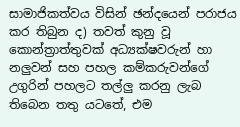සාමාජිකත්වය විසින් ඡන්දයෙන් පරාජය කර තිබුන ද) තවත් කුනු වූ කොන්ත්‍රාත්තුවක් අධ්‍යක්ෂවරුන් හා නලුවන් සහ පහල කම්කරුවන්ගේ උගුරින් පහලට තල්ලු කරනු ලැබ තිබෙන තතු යටතේ, එම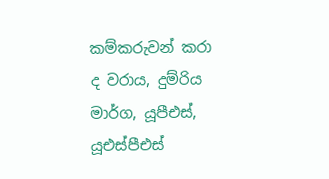කම්කරුවන් කරා ද වරාය, දුම්රිය මාර්ග, යූපීඑස්, යූඑස්පීඑස්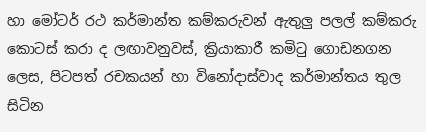හා මෝටර් රථ කර්මාන්ත කම්කරුවන් ඇතුලු පලල් කම්කරු කොටස් කරා ද ලඟාවනුවස්, ක්‍රියාකාරී කමිටු ගොඩනගන ලෙස, පිටපත් රචකයන් හා විනෝදාස්වාද කර්මාන්තය තුල සිටින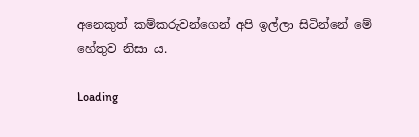අනෙකුත් කම්කරුවන්ගෙන් අපි ඉල්ලා සිටින්නේ මේ හේතුව නිසා ය.

Loading